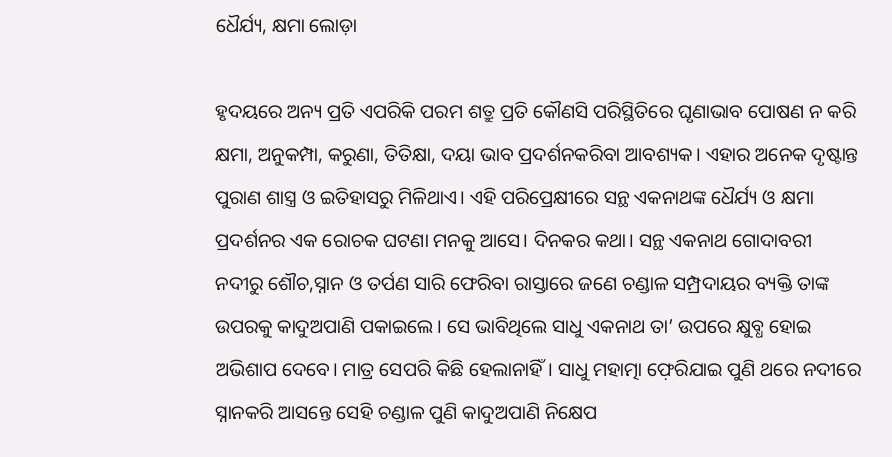ଧୈର୍ଯ୍ୟ, କ୍ଷମା ଲୋଡ଼ା

ହୃଦୟରେ ଅନ୍ୟ ପ୍ରତି ଏପରିକି ପରମ ଶତ୍ରୁ ପ୍ରତି କୌଣସି ପରିସ୍ଥିତିରେ ଘୃଣାଭାବ ପୋଷଣ ନ କରି କ୍ଷମା, ଅନୁକମ୍ପା, କରୁଣା, ତିତିକ୍ଷା, ଦୟା ଭାବ ପ୍ରଦର୍ଶନକରିବା ଆବଶ୍ୟକ। ଏହାର ଅନେକ ଦୃଷ୍ଟାନ୍ତ ପୁରାଣ ଶାସ୍ତ୍ର ଓ ଇତିହାସରୁ ମିଳିଥାଏ। ଏହି ପରିପ୍ରେକ୍ଷୀରେ ସନ୍ଥ ଏକନାଥଙ୍କ ଧୈର୍ଯ୍ୟ ଓ କ୍ଷମା ପ୍ରଦର୍ଶନର ଏକ ରୋଚକ ଘଟଣା ମନକୁ ଆସେ। ଦିନକର କଥା। ସନ୍ଥ ଏକନାଥ ଗୋଦାବରୀ ନଦୀରୁ ଶୌଚ,ସ୍ନାନ ଓ ତର୍ପଣ ସାରି ଫେରିବା ରାସ୍ତାରେ ଜଣେ ଚଣ୍ଡାଳ ସମ୍ପ୍ରଦାୟର ବ୍ୟକ୍ତି ତାଙ୍କ ଉପରକୁ କାଦୁଅପାଣି ପକାଇଲେ। ସେ ଭାବିଥିଲେ ସାଧୁ ଏକନାଥ ତା’ ଉପରେ କ୍ଷୁବ୍ଧ ହୋଇ ଅଭିଶାପ ଦେବେ। ମାତ୍ର ସେପରି କିଛି ହେଲାନାହିଁ। ସାଧୁ ମହାତ୍ମା ଫ଼େରିଯାଇ ପୁଣି ଥରେ ନଦୀରେ ସ୍ନାନକରି ଆସନ୍ତେ ସେହି ଚଣ୍ଡାଳ ପୁଣି କାଦୁଅପାଣି ନିକ୍ଷେପ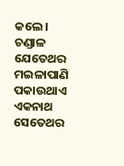କଲେ। ଚଣ୍ଡାଳ ଯେତେଥର ମଇଳାପାଣି ପକାଉଥାଏ ଏକନାଥ ସେତେଥର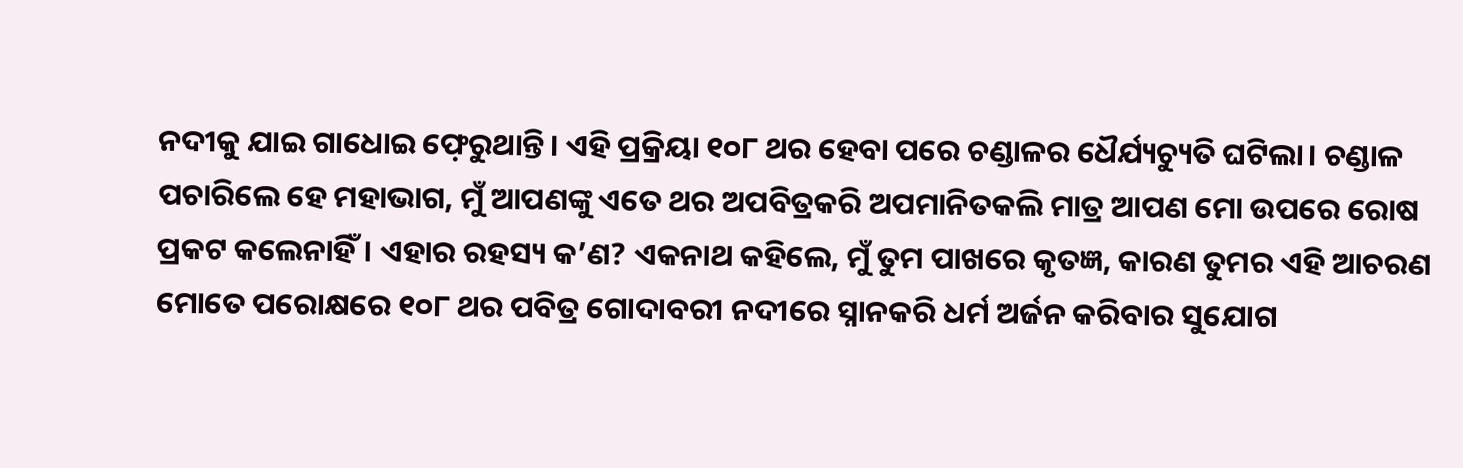ନଦୀକୁ ଯାଇ ଗାଧୋଇ ଫ଼େରୁଥାନ୍ତି। ଏହି ପ୍ରକ୍ରିୟା ୧୦୮ ଥର ହେବା ପରେ ଚଣ୍ଡାଳର ଧୈର୍ଯ୍ୟଚ୍ୟୁତି ଘଟିଲା। ଚଣ୍ଡାଳ ପଚାରିଲେ ହେ ମହାଭାଗ, ମୁଁ ଆପଣଙ୍କୁ ଏତେ ଥର ଅପବିତ୍ରକରି ଅପମାନିତକଲି ମାତ୍ର ଆପଣ ମୋ ଉପରେ ରୋଷ ପ୍ରକଟ କଲେନାହିଁ। ଏହାର ରହସ୍ୟ କ’ଣ? ଏକନାଥ କହିଲେ, ମୁଁ ତୁମ ପାଖରେ କୃତଜ୍ଞ, କାରଣ ତୁମର ଏହି ଆଚରଣ ମୋତେ ପରୋକ୍ଷରେ ୧୦୮ ଥର ପବିତ୍ର ଗୋଦାବରୀ ନଦୀରେ ସ୍ନାନକରି ଧର୍ମ ଅର୍ଜନ କରିବାର ସୁଯୋଗ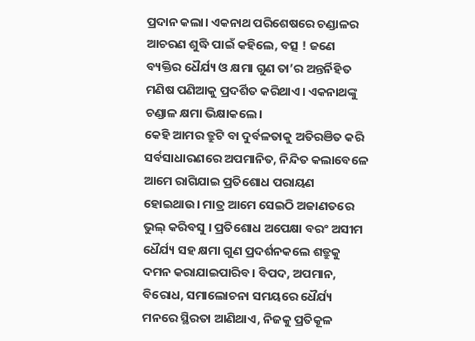ପ୍ରଦାନ କଲା। ଏକନାଥ ପରିଶେଷରେ ଚଣ୍ଡାଳର ଆଚରଣ ଶୁଦ୍ଧି ପାଇଁ କହିଲେ, ବତ୍ସ ! ଜଣେ ବ୍ୟକ୍ତିର ଧୈର୍ଯ୍ୟ ଓ କ୍ଷମା ଗୁଣ ତା’ର ଅନ୍ତର୍ନିହିତ ମଣିଷ ପଣିଆକୁ ପ୍ରଦର୍ଶିତ କରିଥାଏ। ଏକନାଥଙ୍କୁ ଚଣ୍ଡାଳ କ୍ଷମା ଭିକ୍ଷାକଲେ।
କେହି ଆମର ତ୍ରୁଟି ବା ଦୁର୍ବଳତାକୁ ଅତିରଞିତ କରି ସର୍ବସାଧାରଣରେ ଅପମାନିତ, ନିନ୍ଦିତ କଲାବେଳେ ଆମେ ରାଗିଯାଇ ପ୍ରତିଶୋଧ ପରାୟଣ ହୋଇଥାଉ। ମାତ୍ର ଆମେ ସେଇଠି ଅଜାଣତରେ ଭୁଲ୍‌ କରିବସୁ । ପ୍ରତିଶୋଧ ଅପେକ୍ଷା ବରଂ ଅସୀମ ଧୈର୍ଯ୍ୟ ସହ କ୍ଷମା ଗୁଣ ପ୍ରଦର୍ଶନକଲେ ଶତ୍ରୁକୁ ଦମନ କରାଯାଇପାରିବ। ବିପଦ, ଅପମାନ, ବିରୋଧ, ସମାଲୋଚନା ସମୟରେ ଧୈର୍ଯ୍ୟ ମନରେ ସ୍ଥିରତା ଆଣିଥାଏ, ନିଜକୁ ପ୍ରତିକୂଳ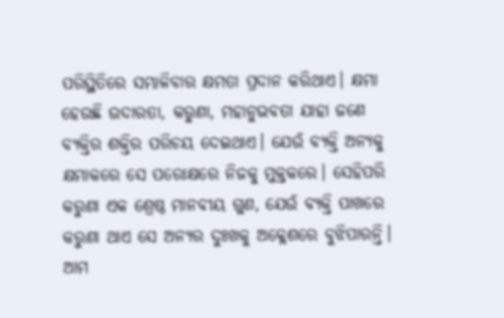ପରିସ୍ଥିତିରେ ସମ୍ଭାଳିବାର କ୍ଷମତା ପ୍ରଦାନ କରିଥାଏ। କ୍ଷମା ହେଉଛି ଉଦାରତା, କରୁଣା, ମହାନୁଭବତା ଯାହା ଜଣେ ବ୍ୟକ୍ତିର ଶକ୍ତିର ପରିଚୟ ଦେଇଥାଏ। ଯେଉଁ ବ୍ୟକ୍ତି ଅନ୍ୟକୁ କ୍ଷମାକରେ ସେ ପରୋକ୍ଷରେ ନିଜକୁ ମୁକ୍ତକରେ। ସେହିପରି କରୁଣା ଏକ ଶ୍ରେଷ୍ଠ ମାନବୀୟ ଗୁଣ, ଯେଉଁ ବ୍ୟକ୍ତି ପାଖରେ କରୁଣା ଥାଏ ସେ ଅନ୍ୟର ଦୁଃଖକୁ ଅକ୍ଳେଶରେ ବୁଝିପାରନ୍ତି। ଆମ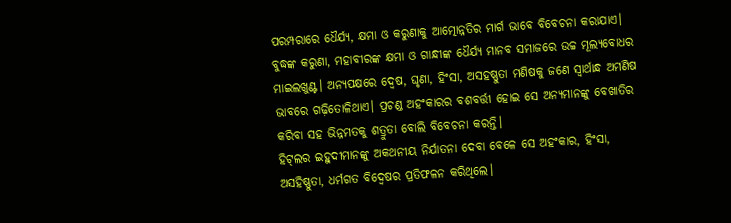ପରମ୍ପରାରେ ଧୈର୍ଯ୍ୟ, କ୍ଷମା ଓ କରୁଣାକୁ ଆତ୍ମୋନ୍ନତିର ମାର୍ଗ ଭାବେ ବିବେଚନା କରାଯାଏ। ବୁଦ୍ଧଙ୍କ କରୁଣା, ମହାବୀରଙ୍କ କ୍ଷମା ଓ ଗାନ୍ଧୀଙ୍କ ଧୈର୍ଯ୍ୟ ମାନବ ସମାଜରେ ଉଚ୍ଚ ମୂଲ୍ୟବୋଧର ମାଇଲଖୁଣ୍ଟ। ଅନ୍ୟପକ୍ଷରେ ଦ୍ୱେଷ, ଘୃଣା, ହିଂସା, ଅସହଷ୍ଣୁତା ମଣିଷକୁ ଜଣେ ସ୍ବାର୍ଥାନ୍ଧ ଅମଣିଷ ଭାବରେ ଗଢ଼ିତୋଳିଥାଏ। ପ୍ରଚଣ୍ଡ ଅହଂକାରର ବଶବର୍ତ୍ତୀ ହୋଇ ସେ ଅନ୍ୟମାନଙ୍କୁ ବେଖାତିର କରିବା ସହ ଭିନ୍ନମତକୁ ଶତ୍ରୁତା ବୋଲି ବିବେଚନା କରନ୍ତି।
ହିଟ୍‌ଲର ଇହୁଦୀମାନଙ୍କୁ ଅକଥନୀୟ ନିର୍ଯାତନା ଦେବା ବେଳେ ସେ ଅହଂକାର, ହିଂସା, ଅସହିଷ୍ଣୁତା, ଧର୍ମଗତ ବିଦ୍ୱେଷର ପ୍ରତିଫଳନ କରିଥିଲେ।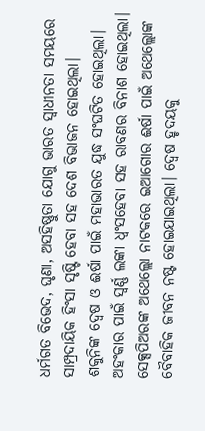ଧର୍ମଗତ ବିଭେଦ, ଘୃଣା, ଅସହିଷ୍ଣୁତା ଯୋଗୁ ଭାରତ ସ୍ବାଧୀନତା ସମୟରେ ସାମ୍ପ୍ରଦାୟିକ ହିଂସା ସୃଷ୍ଟି ହେବା ସହ ଦେଶ ବିଭାଜନ ହୋଇଥିଲା। ଶକୁନିଙ୍କ ଦ୍ୱେଷ ଓ ଈର୍ଷା ପାଇଁ ମହାଭାରତ ଯୁଦ୍ଧ ସଂଘଟିତ ହୋଇଥିଲା। ଅହଂକାର ପାଇଁ ସ୍ବର୍ଣ୍ଣ ଲଙ୍କା ଧ୍ୱଂସହେବା ସହ ରାବଣର ବିନାଶ ହୋଇଥିଲା। ସେକ୍ସପିଅରଙ୍କ ଅଥେଲ୍ଲୋ ନାଟକରେ ଇଆଗୋର ଈର୍ଷା ପାଇଁ ଅଥେଲ୍ଲୋଙ୍କ ବୈବାହିକ ଜୀବନ ନଷ୍ଟ ହୋଇଯାଇଥିଲା। ଦ୍ୱେଷ ହୃଦୟକୁ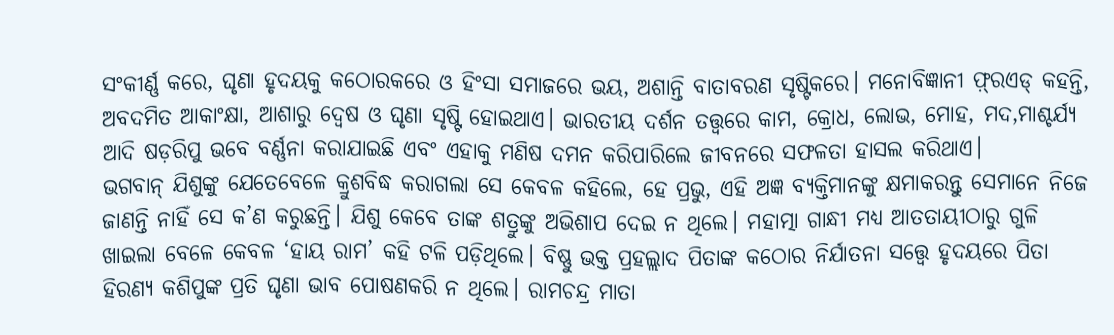ସଂକୀର୍ଣ୍ଣ କରେ, ଘୃଣା ହୃଦୟକୁ କଠୋରକରେ ଓ ହିଂସା ସମାଜରେ ଭୟ, ଅଶାନ୍ତି ବାତାବରଣ ସୃଷ୍ଟିକରେ। ମନୋବିଜ୍ଞାନୀ ଫ଼୍ରଏଡ୍‌ କହନ୍ତି, ଅବଦମିତ ଆକାଂକ୍ଷା, ଆଶାରୁ ଦ୍ୱେଷ ଓ ଘୃଣା ସୃଷ୍ଟି ହୋଇଥାଏ। ଭାରତୀୟ ଦର୍ଶନ ତତ୍ତ୍ୱରେ କାମ, କ୍ରୋଧ, ଲୋଭ, ମୋହ, ମଦ,ମାଶ୍ଚର୍ଯ୍ୟ ଆଦି ଷଡ଼ରିପୁ ଭବେ ବର୍ଣ୍ଣନା କରାଯାଇଛି ଏବଂ ଏହାକୁ ମଣିଷ ଦମନ କରିପାରିଲେ ଜୀବନରେ ସଫଳତା ହାସଲ କରିଥାଏ।
ଭଗବାନ୍‌ ଯିଶୁଙ୍କୁ ଯେତେବେଳେ କ୍ରୁଶବିଦ୍ଧ କରାଗଲା ସେ କେବଳ କହିଲେ, ହେ ପ୍ରଭୁ, ଏହି ଅଜ୍ଞ ବ୍ୟକ୍ତିମାନଙ୍କୁ କ୍ଷମାକରନ୍ତୁ ସେମାନେ ନିଜେ ଜାଣନ୍ତି ନାହିଁ ସେ କ’ଣ କରୁଛନ୍ତି। ଯିଶୁ କେବେ ତାଙ୍କ ଶତ୍ରୁଙ୍କୁ ଅଭିଶାପ ଦେଇ ନ ଥିଲେ। ମହାତ୍ମା ଗାନ୍ଧୀ ମଧ୍ୟ ଆତତାୟୀଠାରୁ ଗୁଳି ଖାଇଲା ବେଳେ କେବଳ ‘ହାୟ ରାମ’ କହି ଟଳି ପଡ଼ିଥିଲେ। ବିଷ୍ଣୁ ଭକ୍ତ ପ୍ରହଲ୍ଲାଦ ପିତାଙ୍କ କଠୋର ନିର୍ଯାତନା ସତ୍ତ୍ୱେ ହୃଦୟରେ ପିତା ହିରଣ୍ୟ କଶିପୁଙ୍କ ପ୍ରତି ଘୃଣା ଭାବ ପୋଷଣକରି ନ ଥିଲେ। ରାମଚନ୍ଦ୍ର ମାତା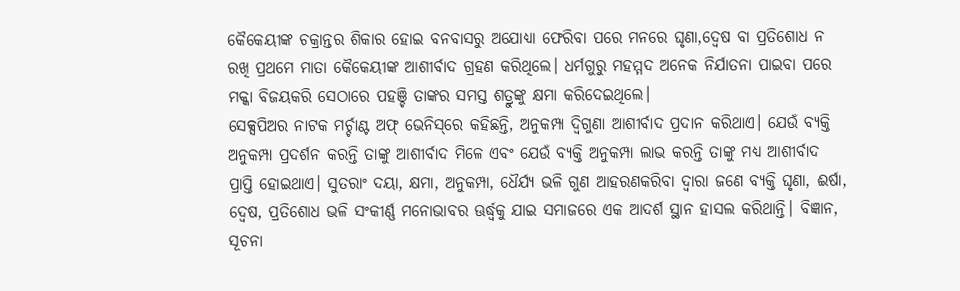କୈକେୟୀଙ୍କ ଚକ୍ରାନ୍ତର ଶିକାର ହୋଇ ବନବାସରୁ ଅଯୋଧ୍ୟା ଫେରିବା ପରେ ମନରେ ଘୃଣା,ଦ୍ୱେଷ ବା ପ୍ରତିଶୋଧ ନ ରଖି ପ୍ରଥମେ ମାତା କୈକେୟୀଙ୍କ ଆଶୀର୍ବାଦ ଗ୍ରହଣ କରିଥିଲେ। ଧର୍ମଗୁରୁ ମହମ୍ମଦ ଅନେକ ନିର୍ଯାତନା ପାଇବା ପରେ ମକ୍କା ବିଜୟକରି ସେଠାରେ ପହଞ୍ଚି ତାଙ୍କର ସମସ୍ତ ଶତ୍ରୁଙ୍କୁ କ୍ଷମା କରିଦେଇଥିଲେ।
ସେକ୍ସପିଅର ନାଟକ ମର୍ଚ୍ଚାଣ୍ଟ ଅଫ୍‌ ଭେନିସ୍‌ରେ କହିଛନ୍ତି, ଅନୁକମ୍ପା ଦ୍ୱିଗୁଣା ଆଶୀର୍ବାଦ ପ୍ରଦାନ କରିଥାଏ। ଯେଉଁ ବ୍ୟକ୍ତି ଅନୁକମ୍ପା ପ୍ରଦର୍ଶନ କରନ୍ତି ତାଙ୍କୁ ଆଶୀର୍ବାଦ ମିଳେ ଏବଂ ଯେଉଁ ବ୍ୟକ୍ତି ଅନୁକମ୍ପା ଲାଭ କରନ୍ତି ତାଙ୍କୁ ମଧ୍ୟ ଆଶୀର୍ବାଦ ପ୍ରାପ୍ତି ହୋଇଥାଏ। ସୁତରାଂ ଦୟା, କ୍ଷମା, ଅନୁକମ୍ପା, ଧୈର୍ଯ୍ୟ ଭଳି ଗୁଣ ଆହରଣକରିବା ଦ୍ୱାରା ଜଣେ ବ୍ୟକ୍ତି ଘୃଣା, ଈର୍ଷା, ଦ୍ୱେଷ, ପ୍ରତିଶୋଧ ଭଳି ସଂକୀର୍ଣ୍ଣ ମନୋଭାବର ଊର୍ଦ୍ଧ୍ୱକୁ ଯାଇ ସମାଜରେ ଏକ ଆଦର୍ଶ ସ୍ଥାନ ହାସଲ କରିଥାନ୍ତି। ବିଜ୍ଞାନ, ସୂଚନା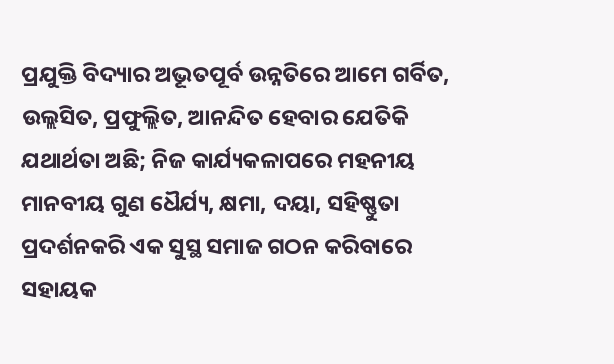ପ୍ରଯୁକ୍ତି ବିଦ୍ୟାର ଅଭୂତପୂର୍ବ ଉନ୍ନତିରେ ଆମେ ଗର୍ବିତ, ଉଲ୍ଲସିତ, ପ୍ରଫୁଲ୍ଲିତ, ଆନନ୍ଦିତ ହେବାର ଯେତିକି ଯଥାର୍ଥତା ଅଛି; ନିଜ କାର୍ଯ୍ୟକଳାପରେ ମହନୀୟ ମାନବୀୟ ଗୁଣ ଧୈର୍ଯ୍ୟ, କ୍ଷମା, ଦୟା, ସହିଷ୍ଣୁତା ପ୍ରଦର୍ଶନକରି ଏକ ସୁସ୍ଥ ସମାଜ ଗଠନ କରିବାରେ ସହାୟକ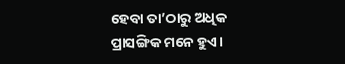ହେବା ତା’ଠାରୁ ଅଧିକ ପ୍ରାସଙ୍ଗିକ ମନେ ହୁଏ।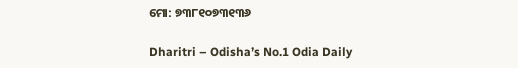ମୋ: ୭୩୮୧୦୭୩୧୩୬

Dharitri – Odisha’s No.1 Odia Daily